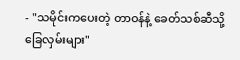- "သမိုင်းကပေးတဲ့ တာဝန်နဲ့ ခေတ်သစ်ဆီသို့ ခြေလှမ်းများ"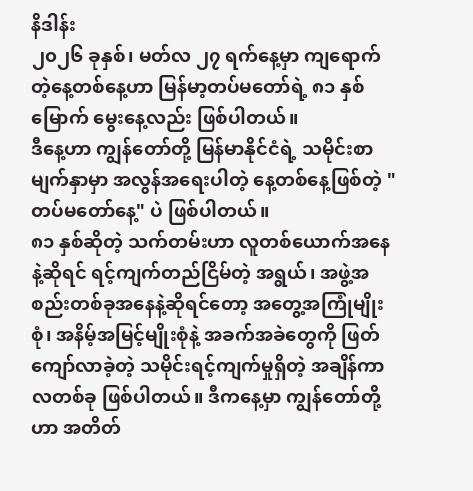နိဒါန်း
၂၀၂၆ ခုနှစ်၊ မတ်လ ၂၇ ရက်နေ့မှာ ကျရောက်တဲ့နေ့တစ်နေ့ဟာ မြန်မာ့တပ်မတော်ရဲ့ ၈၁ နှစ်မြောက် မွေးနေ့လည်း ဖြစ်ပါတယ်။
ဒီနေ့ဟာ ကျွန်တော်တို့ မြန်မာနိုင်ငံရဲ့ သမိုင်းစာမျက်နှာမှာ အလွန်အရေးပါတဲ့ နေ့တစ်နေ့ဖြစ်တဲ့ "တပ်မတော်နေ့" ပဲ ဖြစ်ပါတယ်။
၈၁ နှစ်ဆိုတဲ့ သက်တမ်းဟာ လူတစ်ယောက်အနေနဲ့ဆိုရင် ရင့်ကျက်တည်ငြိမ်တဲ့ အရွယ်၊ အဖွဲ့အစည်းတစ်ခုအနေနဲ့ဆိုရင်တော့ အတွေ့အကြုံမျိုးစုံ၊ အနိမ့်အမြင့်မျိုးစုံနဲ့ အခက်အခဲတွေကို ဖြတ်ကျော်လာခဲ့တဲ့ သမိုင်းရင့်ကျက်မှုရှိတဲ့ အချိန်ကာလတစ်ခု ဖြစ်ပါတယ်။ ဒီကနေ့မှာ ကျွန်တော်တို့ဟာ အတိတ်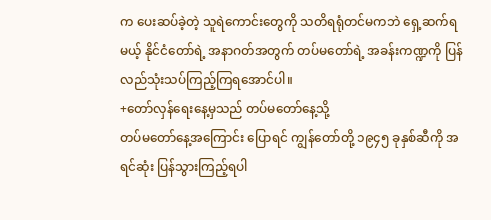က ပေးဆပ်ခဲ့တဲ့ သူရဲကောင်းတွေကို သတိရရုံတင်မကဘဲ ရှေ့ဆက်ရမယ့် နိုင်ငံတော်ရဲ့ အနာဂတ်အတွက် တပ်မတော်ရဲ့ အခန်းကဏ္ဍကို ပြန်လည်သုံးသပ်ကြည့်ကြရအောင်ပါ။
+တော်လှန်ရေးနေ့မှသည် တပ်မတော်နေ့သို့
တပ်မတော်နေ့အကြောင်း ပြောရင် ကျွန်တော်တို့ ၁၉၄၅ ခုနှစ်ဆီကို အရင်ဆုံး ပြန်သွားကြည့်ရပါ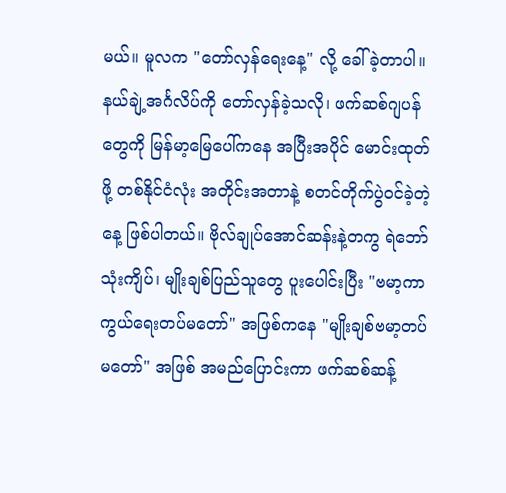မယ်။ မူလက "တော်လှန်ရေးနေ့" လို့ ခေါ်ခဲ့တာပါ။ နယ်ချဲ့အင်္ဂလိပ်ကို တော်လှန်ခဲ့သလို၊ ဖက်ဆစ်ဂျပန်တွေကို မြန်မာ့မြေပေါ်ကနေ အပြီးအပိုင် မောင်းထုတ်ဖို့ တစ်နိုင်ငံလုံး အတိုင်းအတာနဲ့ စတင်တိုက်ပွဲဝင်ခဲ့တဲ့နေ့ ဖြစ်ပါတယ်။ ဗိုလ်ချုပ်အောင်ဆန်းနဲ့တကွ ရဲဘော်သုံးကျိပ်၊ မျိုးချစ်ပြည်သူတွေ ပူးပေါင်းပြီး "ဗမာ့ကာကွယ်ရေးတပ်မတော်" အဖြစ်ကနေ "မျိုးချစ်ဗမာ့တပ်မတော်" အဖြစ် အမည်ပြောင်းကာ ဖက်ဆစ်ဆန့်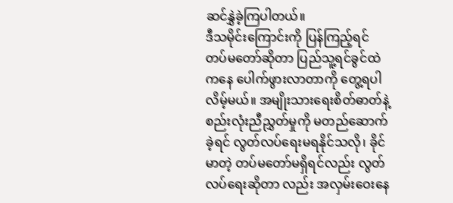ဆင်နွှဲခဲ့ကြပါတယ်။
ဒီသမိုင်းကြောင်းကို ပြန်ကြည့်ရင် တပ်မတော်ဆိုတာ ပြည်သူ့ရင်ခွင်ထဲကနေ ပေါက်ဖွားလာတာကို တွေ့ရပါလိမ့်မယ်။ အမျိုးသားရေးစိတ်ဓာတ်နဲ့စည်းလုံးညီညွှတ်မှုကို မတည်ဆောက်ခဲ့ရင် လွတ်လပ်ရေးမရနိုင်သလို၊ ခိုင်မာတဲ့ တပ်မတော်မရှိရင်လည်း လွတ်လပ်ရေးဆိုတာ လည်း အလှမ်းဝေးနေ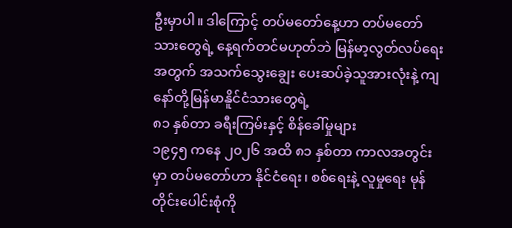ဦးမှာပါ။ ဒါကြောင့် တပ်မတော်နေ့ဟာ တပ်မတော်သားတွေရဲ့ နေ့ရက်တင်မဟုတ်ဘဲ မြန်မာ့လွတ်လပ်ရေးအတွက် အသက်သွေးချွေး ပေးဆပ်ခဲ့သူအားလုံးနဲ့ ကျနော်တို့မြန်မာနိူင်ငံသားတွေရဲ့
၈၁ နှစ်တာ ခရီးကြမ်းနှင့် စိန်ခေါ်မှုများ
၁၉၄၅ ကနေ ၂၀၂၆ အထိ ၈၁ နှစ်တာ ကာလအတွင်းမှာ တပ်မတော်ဟာ နိုင်ငံရေး၊ စစ်ရေးနဲ့ လူမှုရေး မုန်တိုင်းပေါင်းစုံကို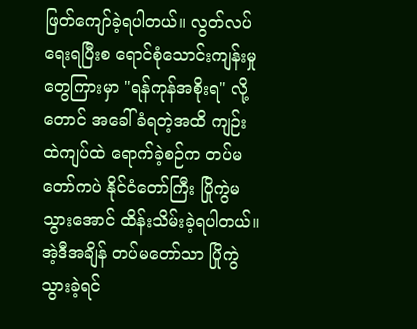ဖြတ်ကျော်ခဲ့ရပါတယ်။ လွတ်လပ်ရေးရပြီးစ ရောင်စုံသောင်းကျန်းမှုတွေကြားမှာ "ရန်ကုန်အစိုးရ" လို့တောင် အခေါ်ခံရတဲ့အထိ ကျဉ်းထဲကျပ်ထဲ ရောက်ခဲ့စဉ်က တပ်မတော်ကပဲ နိုင်ငံတော်ကြီး ပြိုကွဲမသွားအောင် ထိန်းသိမ်းခဲ့ရပါတယ်။
အဲ့ဒီအချိန် တပ်မတော်သာ ပြိုကွဲသွားခဲ့ရင်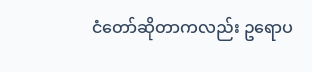ငံတော်ဆိုတာကလည်း ဥရောပ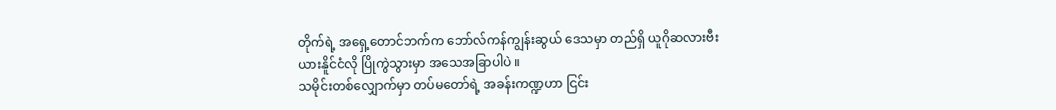တိုက်ရဲ့ အရှေ့တောင်ဘက်က ဘော်လ်ကန်ကျွန်းဆွယ် ဒေသမှာ တည်ရှိ ယူဂိုဆလားဗီးယားနိူင်ငံလို ပြိုကွဲသွားမှာ အသေအခြာပါပဲ ။
သမိုင်းတစ်လျှောက်မှာ တပ်မတော်ရဲ့ အခန်းကဏ္ဍဟာ ငြင်း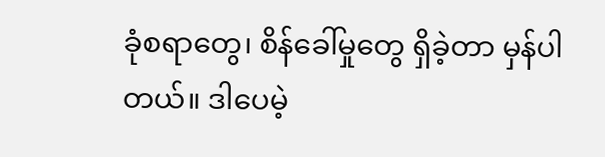ခုံစရာတွေ၊ စိန်ခေါ်မှုတွေ ရှိခဲ့တာ မှန်ပါတယ်။ ဒါပေမဲ့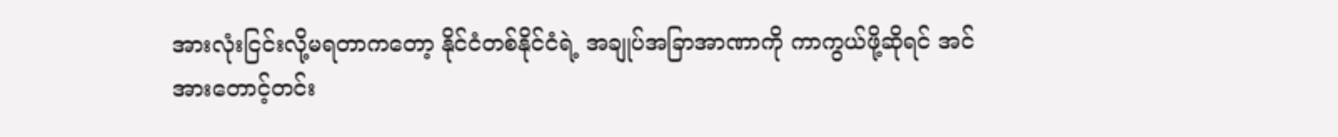အားလုံးငြင်းလို့မရတာကတော့ နိုင်ငံတစ်နိုင်ငံရဲ့ အချုပ်အခြာအာဏာကို ကာကွယ်ဖို့ဆိုရင် အင်အားတောင့်တင်း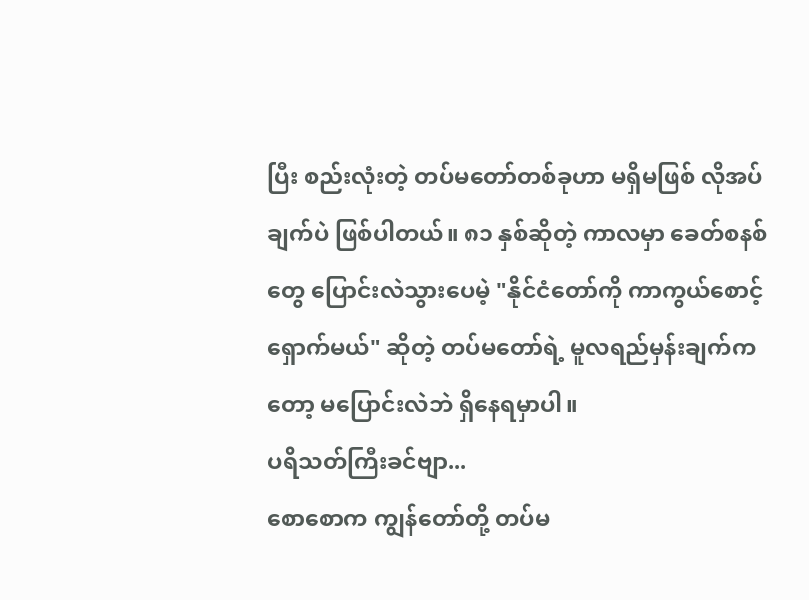ပြီး စည်းလုံးတဲ့ တပ်မတော်တစ်ခုဟာ မရှိမဖြစ် လိုအပ်ချက်ပဲ ဖြစ်ပါတယ်။ ၈၁ နှစ်ဆိုတဲ့ ကာလမှာ ခေတ်စနစ်တွေ ပြောင်းလဲသွားပေမဲ့ "နိုင်ငံတော်ကို ကာကွယ်စောင့်ရှောက်မယ်" ဆိုတဲ့ တပ်မတော်ရဲ့ မူလရည်မှန်းချက်ကတော့ မပြောင်းလဲဘဲ ရှိနေရမှာပါ။
ပရိသတ်ကြီးခင်ဗျာ...
စောစောက ကျွန်တော်တို့ တပ်မ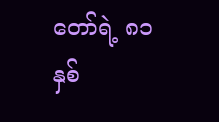တော်ရဲ့ ၈၁ နှစ်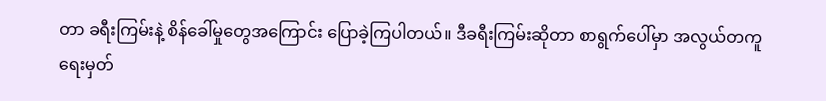တာ ခရီးကြမ်းနဲ့ စိန်ခေါ်မှုတွေအကြောင်း ပြောခဲ့ကြပါတယ်။ ဒီခရီးကြမ်းဆိုတာ စာရွက်ပေါ်မှာ အလွယ်တကူ ရေးမှတ်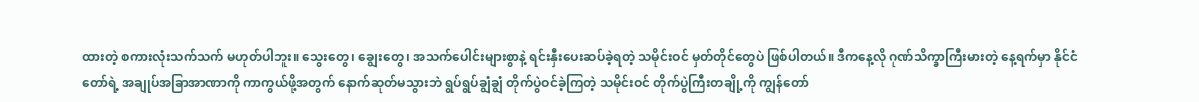ထားတဲ့ စကားလုံးသက်သက် မဟုတ်ပါဘူး။ သွေးတွေ၊ ချွေးတွေ၊ အသက်ပေါင်းများစွာနဲ့ ရင်းနှီးပေးဆပ်ခဲ့ရတဲ့ သမိုင်းဝင် မှတ်တိုင်တွေပဲ ဖြစ်ပါတယ်။ ဒီကနေ့လို ဂုဏ်သိက္ခာကြီးမားတဲ့ နေ့ရက်မှာ နိုင်ငံတော်ရဲ့ အချုပ်အခြာအာဏာကို ကာကွယ်ဖို့အတွက် နောက်ဆုတ်မသွားဘဲ ရွပ်ရွပ်ချွံချွံ တိုက်ပွဲဝင်ခဲ့ကြတဲ့ သမိုင်းဝင် တိုက်ပွဲကြီးတချို့ကို ကျွန်တော်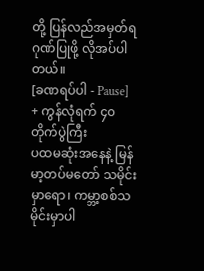တို့ ပြန်လည်အမှတ်ရ ဂုဏ်ပြုဖို့ လိုအပ်ပါတယ်။
[ခဏရပ်ပါ - Pause]
+ ကွန်လုံရက် ၄၀ တိုက်ပွဲကြီး
ပထမဆုံးအနေနဲ့ မြန်မာ့တပ်မတော် သမိုင်းမှာရော၊ ကမ္ဘာ့စစ်သမိုင်းမှာပါ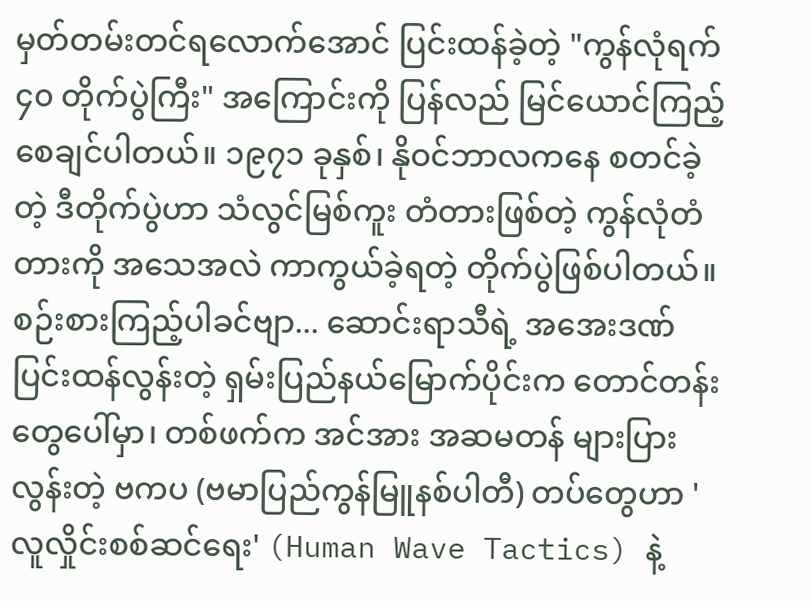မှတ်တမ်းတင်ရလောက်အောင် ပြင်းထန်ခဲ့တဲ့ "ကွန်လုံရက် ၄၀ တိုက်ပွဲကြီး" အကြောင်းကို ပြန်လည် မြင်ယောင်ကြည့်စေချင်ပါတယ်။ ၁၉၇၁ ခုနှစ်၊ နိုဝင်ဘာလကနေ စတင်ခဲ့တဲ့ ဒီတိုက်ပွဲဟာ သံလွင်မြစ်ကူး တံတားဖြစ်တဲ့ ကွန်လုံတံတားကို အသေအလဲ ကာကွယ်ခဲ့ရတဲ့ တိုက်ပွဲဖြစ်ပါတယ်။
စဉ်းစားကြည့်ပါခင်ဗျာ... ဆောင်းရာသီရဲ့ အအေးဒဏ် ပြင်းထန်လွန်းတဲ့ ရှမ်းပြည်နယ်မြောက်ပိုင်းက တောင်တန်းတွေပေါ်မှာ၊ တစ်ဖက်က အင်အား အဆမတန် များပြားလွန်းတဲ့ ဗကပ (ဗမာပြည်ကွန်မြူနစ်ပါတီ) တပ်တွေဟာ 'လူလှိုင်းစစ်ဆင်ရေး' (Human Wave Tactics) နဲ့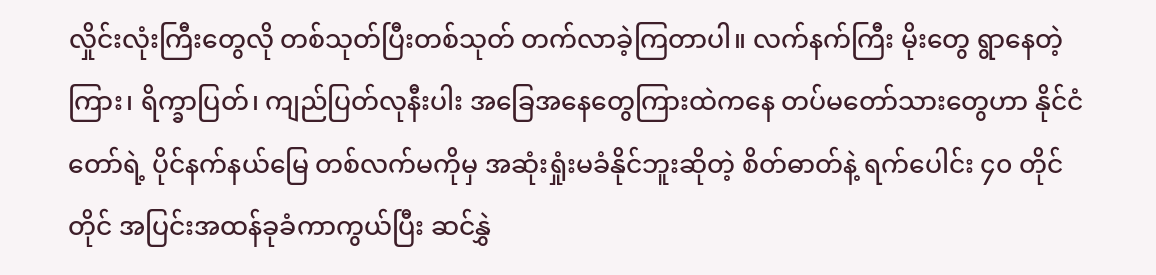လှိုင်းလုံးကြီးတွေလို တစ်သုတ်ပြီးတစ်သုတ် တက်လာခဲ့ကြတာပါ။ လက်နက်ကြီး မိုးတွေ ရွာနေတဲ့ကြား၊ ရိက္ခာပြတ်၊ ကျည်ပြတ်လုနီးပါး အခြေအနေတွေကြားထဲကနေ တပ်မတော်သားတွေဟာ နိုင်ငံတော်ရဲ့ ပိုင်နက်နယ်မြေ တစ်လက်မကိုမှ အဆုံးရှုံးမခံနိုင်ဘူးဆိုတဲ့ စိတ်ဓာတ်နဲ့ ရက်ပေါင်း ၄၀ တိုင်တိုင် အပြင်းအထန်ခုခံကာကွယ်ပြီး ဆင်နွှဲ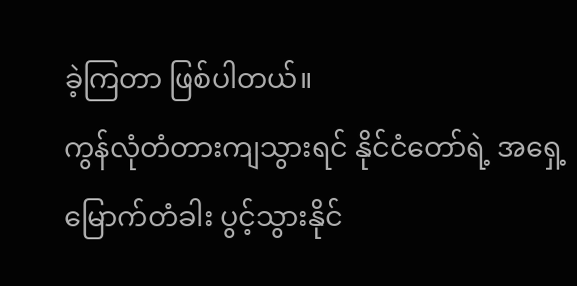ခဲ့ကြတာ ဖြစ်ပါတယ်။
ကွန်လုံတံတားကျသွားရင် နိုင်ငံတော်ရဲ့ အရှေ့မြောက်တံခါး ပွင့်သွားနိုင်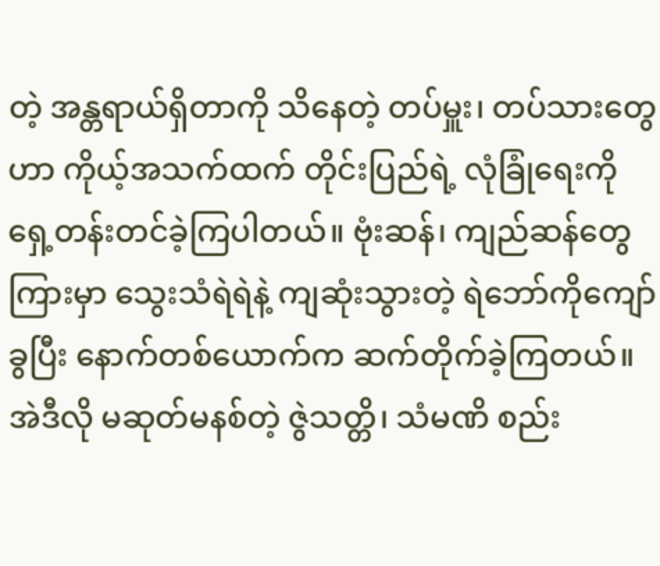တဲ့ အန္တရာယ်ရှိတာကို သိနေတဲ့ တပ်မှူး၊ တပ်သားတွေဟာ ကိုယ့်အသက်ထက် တိုင်းပြည်ရဲ့ လုံခြုံရေးကို ရှေ့တန်းတင်ခဲ့ကြပါတယ်။ ဗုံးဆန်၊ ကျည်ဆန်တွေကြားမှာ သွေးသံရဲရဲနဲ့ ကျဆုံးသွားတဲ့ ရဲဘော်ကိုကျော်ခွပြီး နောက်တစ်ယောက်က ဆက်တိုက်ခဲ့ကြတယ်။ အဲဒီလို မဆုတ်မနစ်တဲ့ ဇွဲသတ္တိ၊ သံမဏိ စည်း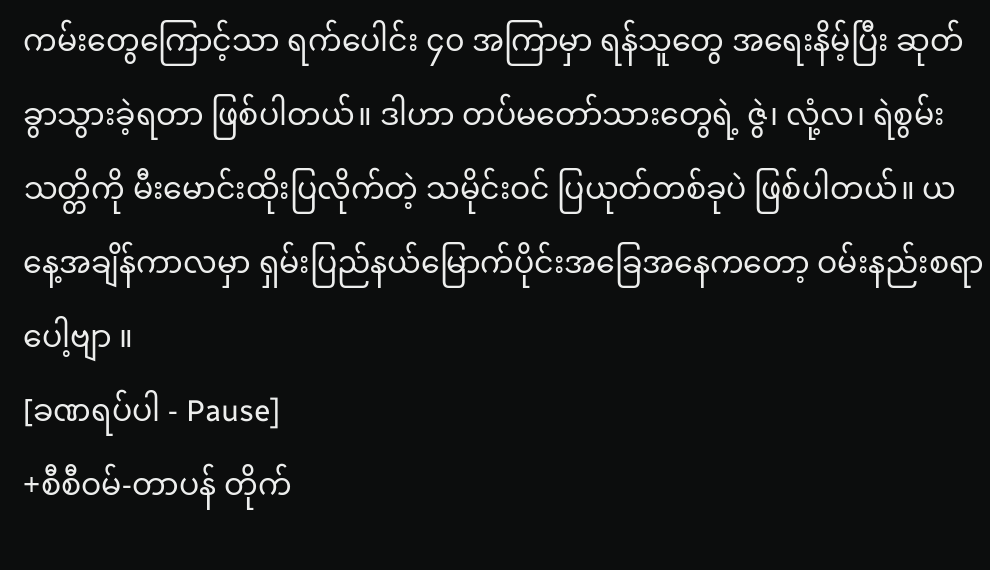ကမ်းတွေကြောင့်သာ ရက်ပေါင်း ၄၀ အကြာမှာ ရန်သူတွေ အရေးနိမ့်ပြီး ဆုတ်ခွာသွားခဲ့ရတာ ဖြစ်ပါတယ်။ ဒါဟာ တပ်မတော်သားတွေရဲ့ ဇွဲ၊ လုံ့လ၊ ရဲစွမ်းသတ္တိကို မီးမောင်းထိုးပြလိုက်တဲ့ သမိုင်းဝင် ပြယုတ်တစ်ခုပဲ ဖြစ်ပါတယ်။ ယနေ့အချိန်ကာလမှာ ရှမ်းပြည်နယ်မြောက်ပိုင်းအခြေအနေကတော့ ဝမ်းနည်းစရာပေါ့ဗျာ ။
[ခဏရပ်ပါ - Pause]
+စီစီဝမ်-တာပန် တိုက်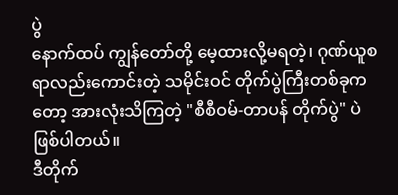ပွဲ
နောက်ထပ် ကျွန်တော်တို့ မေ့ထားလို့မရတဲ့၊ ဂုဏ်ယူစရာလည်းကောင်းတဲ့ သမိုင်းဝင် တိုက်ပွဲကြီးတစ်ခုကတော့ အားလုံးသိကြတဲ့ "စီစီဝမ်-တာပန် တိုက်ပွဲ" ပဲ ဖြစ်ပါတယ်။
ဒီတိုက်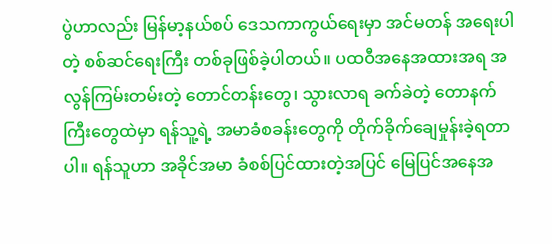ပွဲဟာလည်း မြန်မာ့နယ်စပ် ဒေသကာကွယ်ရေးမှာ အင်မတန် အရေးပါတဲ့ စစ်ဆင်ရေးကြီး တစ်ခုဖြစ်ခဲ့ပါတယ်။ ပထဝီအနေအထားအရ အလွန်ကြမ်းတမ်းတဲ့ တောင်တန်းတွေ၊ သွားလာရ ခက်ခဲတဲ့ တောနက်ကြီးတွေထဲမှာ ရန်သူ့ရဲ့ အမာခံစခန်းတွေကို တိုက်ခိုက်ချေမှုန်းခဲ့ရတာပါ။ ရန်သူဟာ အခိုင်အမာ ခံစစ်ပြင်ထားတဲ့အပြင် မြေပြင်အနေအ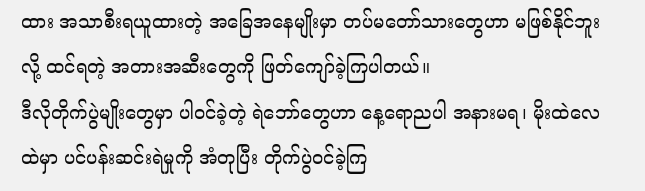ထား အသာစီးရယူထားတဲ့ အခြေအနေမျိုးမှာ တပ်မတော်သားတွေဟာ မဖြစ်နိုင်ဘူးလို့ ထင်ရတဲ့ အတားအဆီးတွေကို ဖြတ်ကျော်ခဲ့ကြပါတယ်။
ဒီလိုတိုက်ပွဲမျိုးတွေမှာ ပါဝင်ခဲ့တဲ့ ရဲဘော်တွေဟာ နေ့ရောညပါ အနားမရ၊ မိုးထဲလေထဲမှာ ပင်ပန်းဆင်းရဲမှုကို အံတုပြီး တိုက်ပွဲဝင်ခဲ့ကြ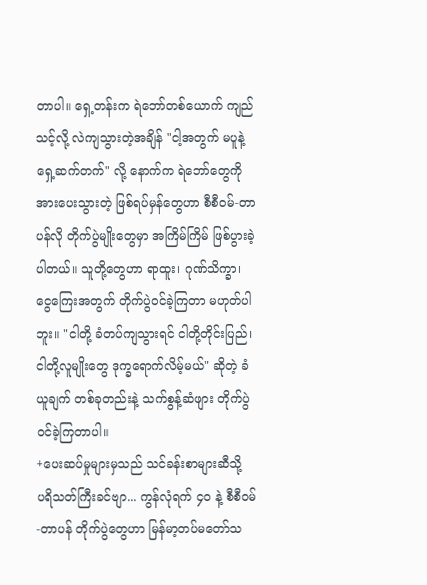တာပါ။ ရှေ့တန်းက ရဲဘော်တစ်ယောက် ကျည်သင့်လို့ လဲကျသွားတဲ့အချိန် "ငါ့အတွက် မပူနဲ့ ရှေ့ဆက်တက်" လို့ နောက်က ရဲဘော်တွေကို အားပေးသွားတဲ့ ဖြစ်ရပ်မှန်တွေဟာ စီစီဝမ်-တာပန်လို တိုက်ပွဲမျိုးတွေမှာ အကြိမ်ကြိမ် ဖြစ်ပွားခဲ့ပါတယ်။ သူတို့တွေဟာ ရာထူး၊ ဂုဏ်သိက္ခာ၊ ငွေကြေးအတွက် တိုက်ပွဲဝင်ခဲ့ကြတာ မဟုတ်ပါဘူး။ "ငါတို့ ခံတပ်ကျသွားရင် ငါတို့တိုင်းပြည်၊ ငါတို့လူမျိုးတွေ ဒုက္ခရောက်လိမ့်မယ်" ဆိုတဲ့ ခံယူချက် တစ်ခုတည်းနဲ့ သက်စွန့်ဆံဖျား တိုက်ပွဲဝင်ခဲ့ကြတာပါ။
+ပေးဆပ်မှုများမှသည် သင်ခန်းစာများဆီသို့
ပရိသတ်ကြီးခင်ဗျာ... ကွန်လုံရက် ၄၀ နဲ့ စီစီဝမ်-တာပန် တိုက်ပွဲတွေဟာ မြန်မာ့တပ်မတော်သ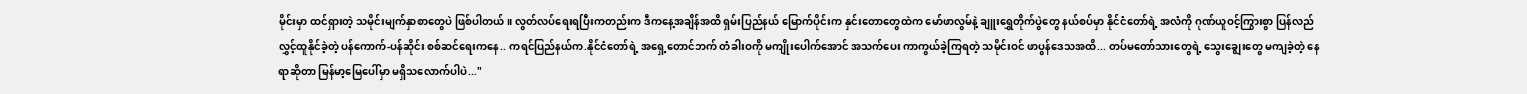မိုင်းမှာ ထင်ရှားတဲ့ သမိုင်းမျက်နှာစာတွေပဲ ဖြစ်ပါတယ်။ လွတ်လပ်ရေးရပြီးကတည်းက ဒီကနေ့အချိန်အထိ ရှမ်းပြည်နယ် မြောက်ပိုင်းက နှင်းတောတွေထဲက မော်ဖာလွမ်နဲ့ ချူးရွှေတိုက်ပွဲတွေ နယ်စပ်မှာ နိုင်ငံတော်ရဲ့ အလံကို ဂုဏ်ယူဝင့်ကြွားစွာ ပြန်လည်လွှင့်ထူနိုင်ခဲ့တဲ့ ပန်ကောက်-ပန်ဆိုင်း စစ်ဆင်ရေးကနေ.. ကရင်ပြည်နယ်က.နိုင်ငံတော်ရဲ့ အရှေ့တောင်ဘက် တံခါးဝကို မကျိုးပေါက်အောင် အသက်ပေး ကာကွယ်ခဲ့ကြရတဲ့ သမိုင်းဝင် ဖာပွန်ဒေသအထိ... တပ်မတော်သားတွေရဲ့ သွေးချွေးတွေ မကျခဲ့တဲ့ နေရာဆိုတာ မြန်မာ့မြေပေါ်မှာ မရှိသလောက်ပါပဲ..."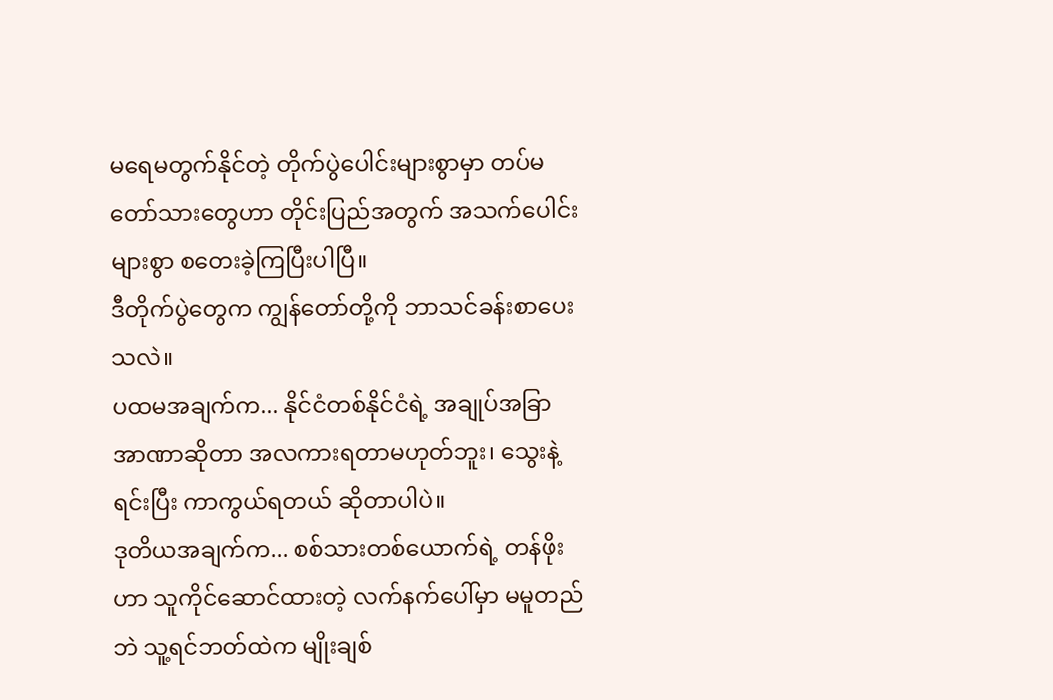မရေမတွက်နိုင်တဲ့ တိုက်ပွဲပေါင်းများစွာမှာ တပ်မတော်သားတွေဟာ တိုင်းပြည်အတွက် အသက်ပေါင်းများစွာ စတေးခဲ့ကြပြီးပါပြီ။
ဒီတိုက်ပွဲတွေက ကျွန်တော်တို့ကို ဘာသင်ခန်းစာပေးသလဲ။
ပထမအချက်က... နိုင်ငံတစ်နိုင်ငံရဲ့ အချုပ်အခြာအာဏာဆိုတာ အလကားရတာမဟုတ်ဘူး၊ သွေးနဲ့ရင်းပြီး ကာကွယ်ရတယ် ဆိုတာပါပဲ။
ဒုတိယအချက်က... စစ်သားတစ်ယောက်ရဲ့ တန်ဖိုးဟာ သူကိုင်ဆောင်ထားတဲ့ လက်နက်ပေါ်မှာ မမူတည်ဘဲ သူ့ရင်ဘတ်ထဲက မျိုးချစ်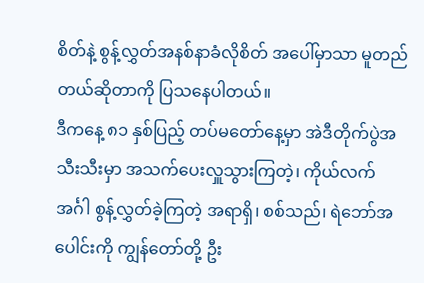စိတ်နဲ့ စွန့်လွှတ်အနစ်နာခံလိုစိတ် အပေါ်မှာသာ မူတည်တယ်ဆိုတာကို ပြသနေပါတယ်။
ဒီကနေ့ ၈၁ နှစ်ပြည့် တပ်မတော်နေ့မှာ အဲဒီတိုက်ပွဲအသီးသီးမှာ အသက်ပေးလှူသွားကြတဲ့၊ ကိုယ်လက်အင်္ဂါ စွန့်လွှတ်ခဲ့ကြတဲ့ အရာရှိ၊ စစ်သည်၊ ရဲဘော်အပေါင်းကို ကျွန်တော်တို့ ဦး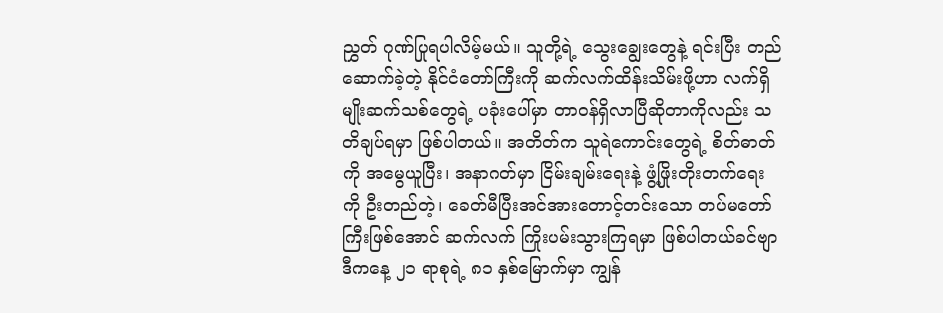ညွှတ် ဂုဏ်ပြုရပါလိမ့်မယ်။ သူတို့ရဲ့ သွေးချွေးတွေနဲ့ ရင်းပြီး တည်ဆောက်ခဲ့တဲ့ နိုင်ငံတော်ကြီးကို ဆက်လက်ထိန်းသိမ်းဖို့ဟာ လက်ရှိ မျိုးဆက်သစ်တွေရဲ့ ပခုံးပေါ်မှာ တာဝန်ရှိလာပြီဆိုတာကိုလည်း သတိချပ်ရမှာ ဖြစ်ပါတယ်။ အတိတ်က သူရဲကောင်းတွေရဲ့ စိတ်ဓာတ်ကို အမွေယူပြီး၊ အနာဂတ်မှာ ငြိမ်းချမ်းရေးနဲ့ ဖွံ့ဖြိုးတိုးတက်ရေးကို ဦးတည်တဲ့၊ ခေတ်မီပြီးအင်အားတောင့်တင်းသော တပ်မတော်ကြီးဖြစ်အောင် ဆက်လက် ကြိုးပမ်းသွားကြရမှာ ဖြစ်ပါတယ်ခင်ဗျာ
ဒီကနေ့ ၂၁ ရာစုရဲ့ ၈၁ နှစ်မြောက်မှာ ကျွန်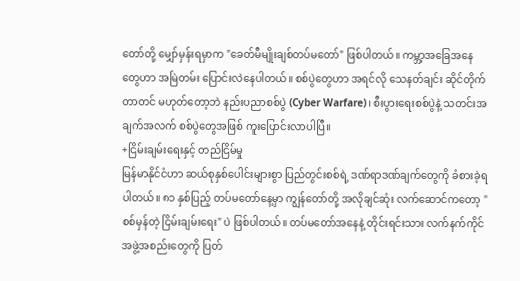တော်တို့ မျှော်မှန်းရမှာက "ခေတ်မီမျိုးချစ်တပ်မတော်" ဖြစ်ပါတယ်။ ကမ္ဘာ့အခြေအနေတွေဟာ အမြဲတမ်း ပြောင်းလဲနေပါတယ်။ စစ်ပွဲတွေဟာ အရင်လို သေနတ်ချင်း ဆိုင်တိုက်တာတင် မဟုတ်တော့ဘဲ နည်းပညာစစ်ပွဲ (Cyber Warfare)၊ စီးပွားရေးစစ်ပွဲနဲ့ သတင်းအချက်အလက် စစ်ပွဲတွေအဖြစ် ကူးပြောင်းလာပါပြီ။
+ငြိမ်းချမ်းရေးနှင့် တည်ငြိမ်မှု
မြန်မာနိုင်ငံဟာ ဆယ်စုနှစ်ပေါင်းများစွာ ပြည်တွင်းစစ်ရဲ့ ဒဏ်ရာဒဏ်ချက်တွေကို ခံစားခဲ့ရပါတယ်။ ၈၁ နှစ်ပြည့် တပ်မတော်နေ့မှာ ကျွန်တော်တို့ အလိုချင်ဆုံး လက်ဆောင်ကတော့ "စစ်မှန်တဲ့ ငြိမ်းချမ်းရေး" ပဲ ဖြစ်ပါတယ်။ တပ်မတော်အနေနဲ့ တိုင်းရင်းသား လက်နက်ကိုင် အဖွဲ့အစည်းတွေကို ပြတ်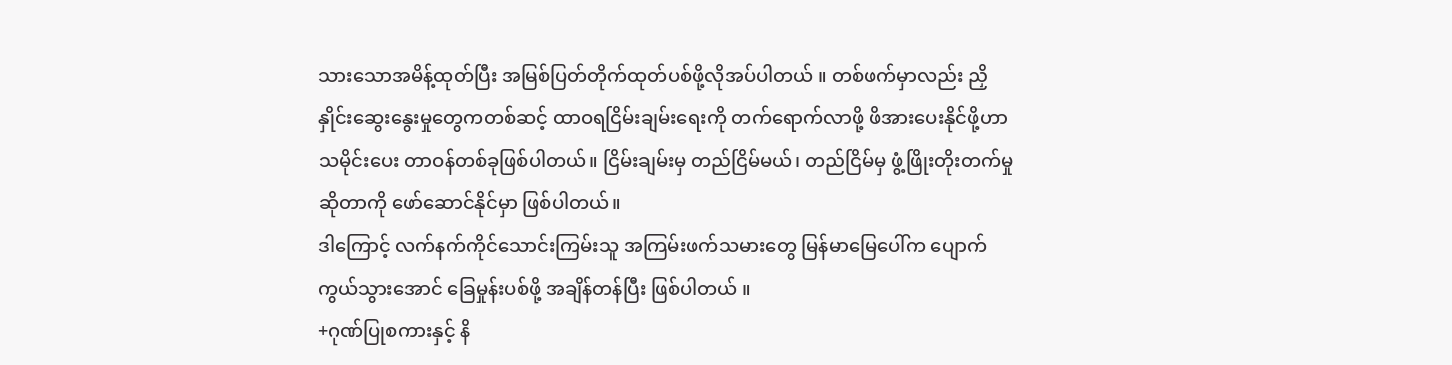သားသောအမိန့်ထုတ်ပြီး အမြစ်ပြတ်တိုက်ထုတ်ပစ်ဖို့လိုအပ်ပါတယ် ။ တစ်ဖက်မှာလည်း ညှိနှိုင်းဆွေးနွေးမှုတွေကတစ်ဆင့် ထာဝရငြိမ်းချမ်းရေးကို တက်ရောက်လာဖို့ ဖိအားပေးနိုင်ဖို့ဟာ သမိုင်းပေး တာဝန်တစ်ခုဖြစ်ပါတယ်။ ငြိမ်းချမ်းမှ တည်ငြိမ်မယ်၊ တည်ငြိမ်မှ ဖွံ့ဖြိုးတိုးတက်မှုဆိုတာကို ဖော်ဆောင်နိုင်မှာ ဖြစ်ပါတယ်။
ဒါကြောင့် လက်နက်ကိုင်သောင်းကြမ်းသူ အကြမ်းဖက်သမားတွေ မြန်မာမြေပေါ်က ပျောက်ကွယ်သွားအောင် ခြေမှုန်းပစ်ဖို့ အချိန်တန်ပြီး ဖြစ်ပါတယ် ။
+ဂုဏ်ပြုစကားနှင့် နိ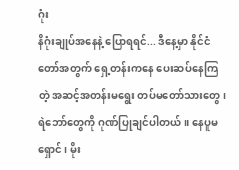ဂုံး
နိဂုံးချုပ်အနေနဲ့ ပြောရရင်... ဒီနေ့မှာ နိုင်ငံတော်အတွက် ရှေ့တန်းကနေ ပေးဆပ်နေကြတဲ့ အဆင့်အတန်းမရွေး တပ်မတော်သားတွေ၊ ရဲဘော်တွေကို ဂုဏ်ပြုချင်ပါတယ်။ နေပူမရှောင်၊ မိုး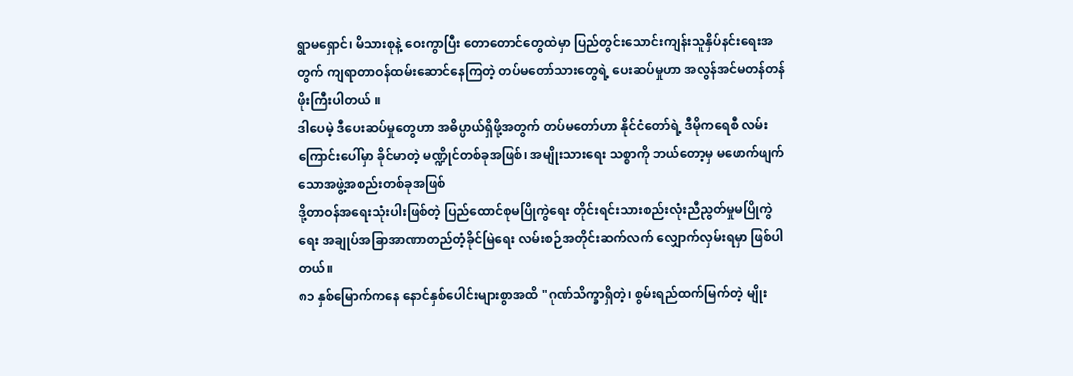ရွာမရှောင်၊ မိသားစုနဲ့ ဝေးကွာပြီး တောတောင်တွေထဲမှာ ပြည်တွင်းသောင်းကျန်းသူနှိပ်နင်းရေးအတွက် ကျရာတာဝန်ထမ်းဆောင်နေကြတဲ့ တပ်မတော်သားတွေရဲ့ ပေးဆပ်မှုဟာ အလွန်အင်မတန်တန်ဖိုးကြီးပါတယ် ။
ဒါပေမဲ့ ဒီပေးဆပ်မှုတွေဟာ အဓိပ္ပာယ်ရှိဖို့အတွက် တပ်မတော်ဟာ နိုင်ငံတော်ရဲ့ ဒီမိုကရေစီ လမ်းကြောင်းပေါ်မှာ ခိုင်မာတဲ့ မဏ္ဍိုင်တစ်ခုအဖြစ်၊ အမျိုးသားရေး သစ္စာကို ဘယ်တော့မှ မဖောက်ဖျက်သောအဖွဲ့အစည်းတစ်ခုအဖြစ်
ဒို့တာဝန်အရေးသုံးပါးဖြစ်တဲ့ ပြည်ထောင်စုမပြိုကွဲရေး တိုင်းရင်းသားစည်းလုံးညီညွတ်မှုမပြိုကွဲရေး အချုပ်အခြာအာဏာတည်တံ့ခိုင်မြဲရေး လမ်းစဉ်အတိုင်းဆက်လက် လျှောက်လှမ်းရမှာ ဖြစ်ပါတယ်။
၈၁ နှစ်မြောက်ကနေ နောင်နှစ်ပေါင်းများစွာအထိ "ဂုဏ်သိက္ခာရှိတဲ့၊ စွမ်းရည်ထက်မြက်တဲ့ မျိုး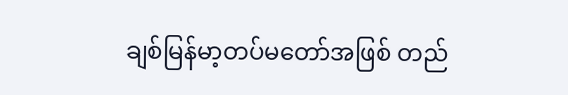ချစ်မြန်မာ့တပ်မတော်အဖြစ် တည်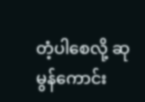တံ့ပါစေလို့ ဆုမွန်ကောင်း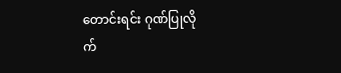တောင်းရင်း ဂုဏ်ပြုလို
က်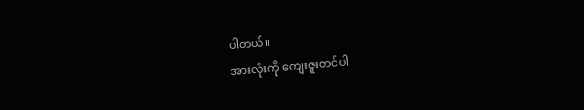ပါတယ်။
အားလုံးကို ကျေးဇူးတင်ပါ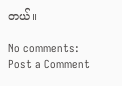တယ်။

No comments:
Post a Comment